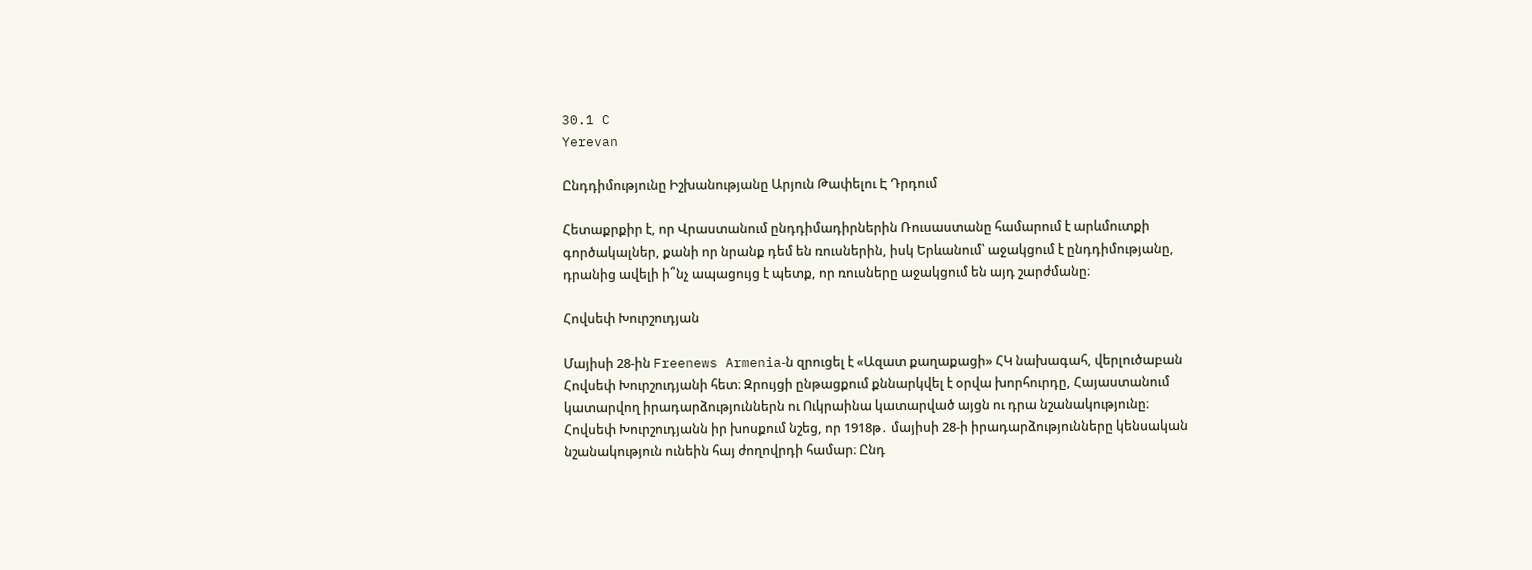30.1 C
Yerevan

Ընդդիմությունը Իշխանությանը Արյուն Թափելու Է Դրդում

Հետաքրքիր է, որ Վրաստանում ընդդիմադիրներին Ռուսաստանը համարում է արևմուտքի գործակալներ, քանի որ նրանք դեմ են ռուսներին, իսկ Երևանում՝ աջակցում է ընդդիմությանը, դրանից ավելի ի՞նչ ապացույց է պետք, որ ռուսները աջակցում են այդ շարժմանը։

Հովսեփ Խուրշուդյան

Մայիսի 28-ին Freenews Armenia‑ն զրուցել է «Ազատ քաղաքացի» ՀԿ նախագահ, վերլուծաբան Հովսեփ Խուրշուդյանի հետ։ Զրույցի ընթացքում քննարկվել է օրվա խորհուրդը, Հայաստանում կատարվող իրադարձություններն ու Ուկրաինա կատարված այցն ու դրա նշանակությունը։
Հովսեփ Խուրշուդյանն իր խոսքում նշեց, որ 1918թ․ մայիսի 28‑ի իրադարձությունները կենսական նշանակություն ունեին հայ ժողովրդի համար։ Ընդ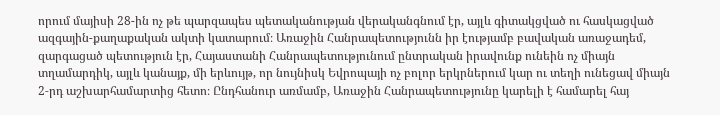որում մայիսի 28-ին ոչ թե պարզապես պետականության վերականգնում էր, այլև գիտակցված ու հասկացված ազգային-քաղաքական ակտի կատարում։ Առաջին Հանրապետությունն իր էությամբ բավական առաջադեմ, զարգացած պետություն էր, Հայաստանի Հանրապետությունում ընտրական իրավունք ունեին ոչ միայն տղամարդիկ, այլև կանայք, մի երևույթ, որ նույնիսկ Եվրոպայի ոչ բոլոր երկրներում կար ու տեղի ունեցավ միայն 2‑րդ աշխարհամարտից հետո։ Ընդհանուր առմամբ, Առաջին Հանրապետությունը կարելի է համարել հայ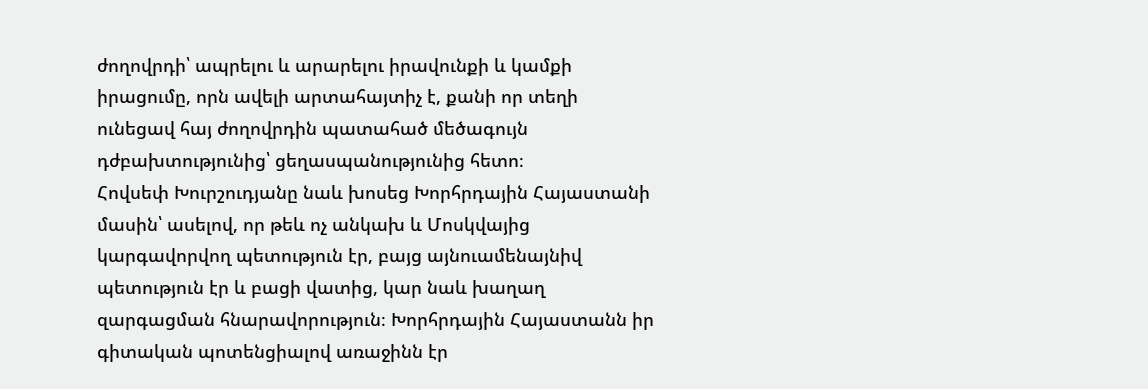ժողովրդի՝ ապրելու և արարելու իրավունքի և կամքի իրացումը, որն ավելի արտահայտիչ է, քանի որ տեղի ունեցավ հայ ժողովրդին պատահած մեծագույն դժբախտությունից՝ ցեղասպանությունից հետո։
Հովսեփ Խուրշուդյանը նաև խոսեց Խորհրդային Հայաստանի մասին՝ ասելով, որ թեև ոչ անկախ և Մոսկվայից կարգավորվող պետություն էր, բայց այնուամենայնիվ պետություն էր և բացի վատից, կար նաև խաղաղ զարգացման հնարավորություն։ Խորհրդային Հայաստանն իր գիտական պոտենցիալով առաջինն էր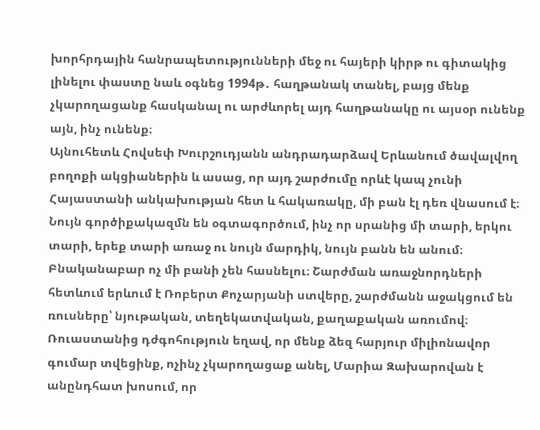խորհրդային հանրապետությունների մեջ ու հայերի կիրթ ու գիտակից լինելու փաստը նաև օգնեց 1994թ․ հաղթանակ տանել, բայց մենք չկարողացանք հասկանալ ու արժևորել այդ հաղթանակը ու այսօր ունենք այն, ինչ ունենք։
Այնուհետև Հովսեփ Խուրշուդյանն անդրադարձավ Երևանում ծավալվող բողոքի ակցիաներին և ասաց, որ այդ շարժումը որևէ կապ չունի Հայաստանի անկախության հետ և հակառակը, մի բան էլ դեռ վնասում է։ Նույն գործիքակազմն են օգտագործում, ինչ որ սրանից մի տարի, երկու տարի, երեք տարի առաջ ու նույն մարդիկ, նույն բանն են անում։ Բնականաբար ոչ մի բանի չեն հասնելու։ Շարժման առաջնորդների հետևում երևում է Ռոբերտ Քոչարյանի ստվերը, շարժմանն աջակցում են ռուսները՝ նյութական, տեղեկատվական, քաղաքական առումով։ Ռուաստանից դժգոհություն եղավ, որ մենք ձեզ հարյուր միլիոնավոր գումար տվեցինք, ոչինչ չկարողացաք անել, Մարիա Զախարովան է անընդհատ խոսում, որ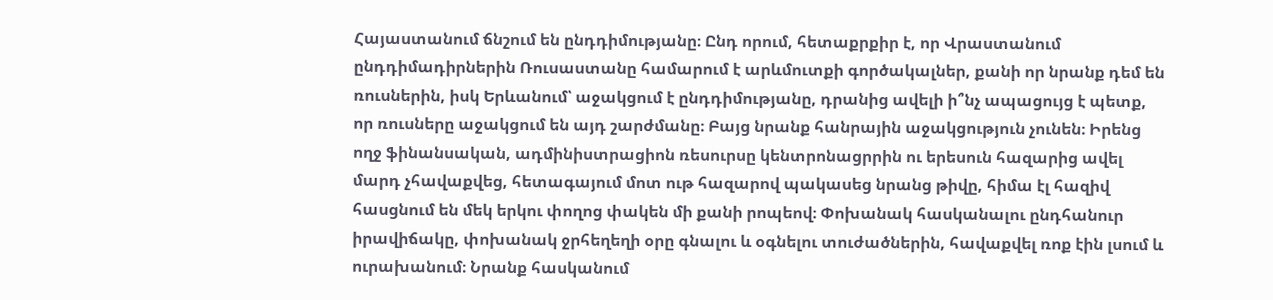Հայաստանում ճնշում են ընդդիմությանը։ Ընդ որում, հետաքրքիր է, որ Վրաստանում ընդդիմադիրներին Ռուսաստանը համարում է արևմուտքի գործակալներ, քանի որ նրանք դեմ են ռուսներին, իսկ Երևանում՝ աջակցում է ընդդիմությանը, դրանից ավելի ի՞նչ ապացույց է պետք, որ ռուսները աջակցում են այդ շարժմանը։ Բայց նրանք հանրային աջակցություն չունեն։ Իրենց ողջ ֆինանսական, ադմինիստրացիոն ռեսուրսը կենտրոնացրրին ու երեսուն հազարից ավել մարդ չհավաքվեց, հետագայում մոտ ութ հազարով պակասեց նրանց թիվը, հիմա էլ հազիվ հասցնում են մեկ երկու փողոց փակեն մի քանի րոպեով։ Փոխանակ հասկանալու ընդհանուր իրավիճակը, փոխանակ ջրհեղեղի օրը գնալու և օգնելու տուժածներին, հավաքվել ռոք էին լսում և ուրախանում։ Նրանք հասկանում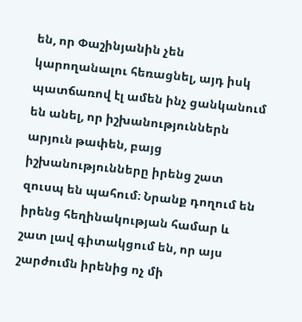են, որ Փաշինյանին չեն կարողանալու հեռացնել, այդ իսկ պատճառով էլ ամեն ինչ ցանկանում են անել, որ իշխանություններն արյուն թափեն, բայց իշխանությունները իրենց շատ զուսպ են պահում։ Նրանք դողում են իրենց հեղինակության համար և շատ լավ գիտակցում են, որ այս շարժումն իրենից ոչ մի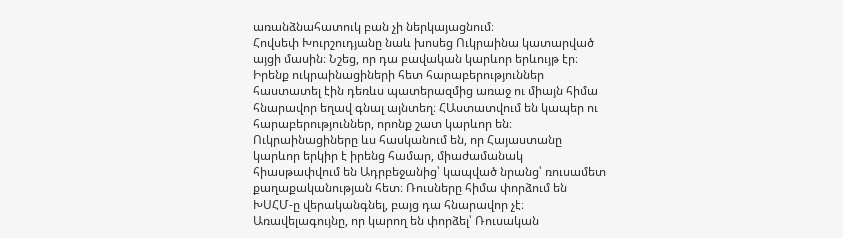առանձնահատուկ բան չի ներկայացնում։
Հովսեփ Խուրշուդյանը նաև խոսեց Ուկրաինա կատարված այցի մասին։ Նշեց, որ դա բավական կարևոր երևույթ էր։ Իրենք ուկրաինացիների հետ հարաբերություններ հաստատել էին դեռևս պատերազմից առաջ ու միայն հիմա հնարավոր եղավ գնալ այնտեղ։ ՀԱստատվում են կապեր ու հարաբերություններ, որոնք շատ կարևոր են։ Ուկրաինացիները ևս հասկանում են, որ Հայաստանը կարևոր երկիր է իրենց համար, միաժամանակ հիասթափվում են Ադրբեջանից՝ կապված նրանց՝ ռուսամետ քաղաքականության հետ։ Ռուսները հիմա փորձում են ԽՍՀՄ‑ը վերականգնել, բայց դա հնարավոր չէ։ Առավելագույնը, որ կարող են փորձել՝ Ռուսական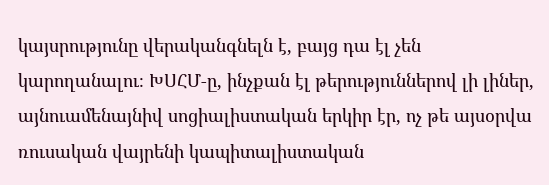կայսրությունը վերականգնելն է, բայց դա էլ չեն կարողանալու։ ԽՍՀՄ‑ը, ինչքան էլ թերություններով լի լիներ, այնուամենայնիվ սոցիալիստական երկիր էր, ոչ թե այսօրվա ռուսական վայրենի կապիտալիստական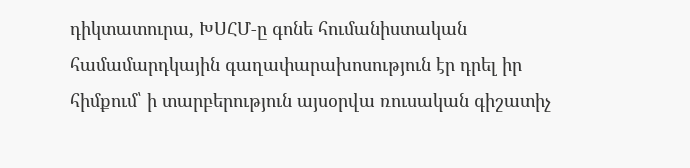դիկտատուրա, ԽՍՀՄ‑ը գոնե հումանիստական համամարդկային գաղափարախոսություն էր դրել իր հիմքում՝ ի տարբերություն այսօրվա ռուսական գիշատիչ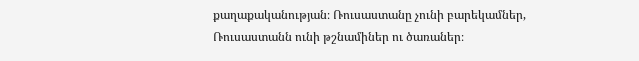քաղաքականության։ Ռուսաստանը չունի բարեկամներ, Ռուսաստանն ունի թշնամիներ ու ծառաներ։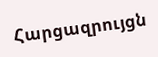Հարցազրույցն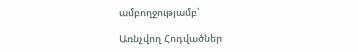ամբողջությամբ՝

Առնչվող Հոդվածներ